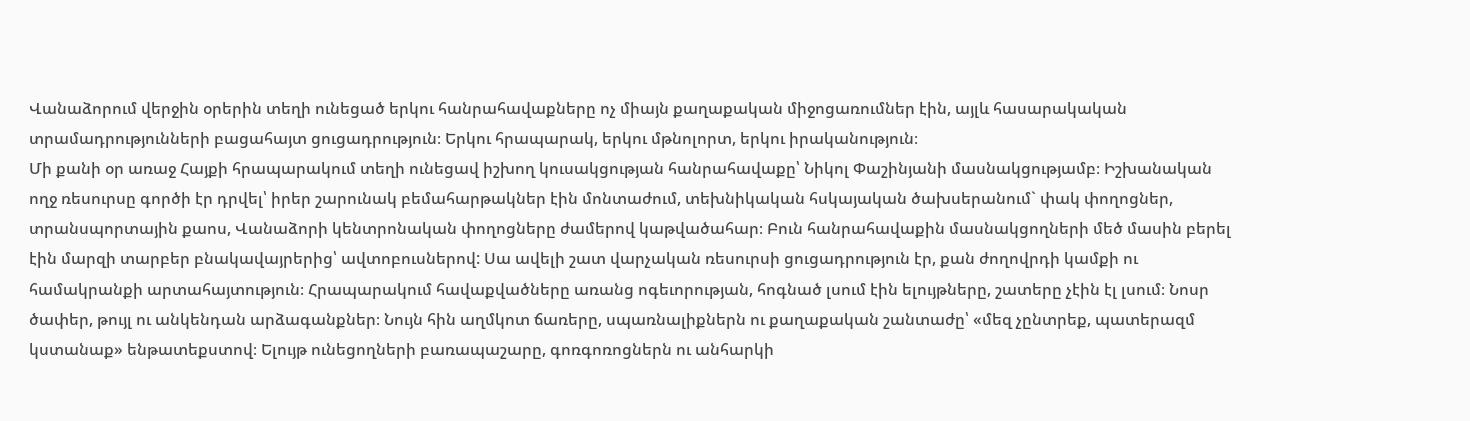Վանաձորում վերջին օրերին տեղի ունեցած երկու հանրահավաքները ոչ միայն քաղաքական միջոցառումներ էին, այլև հասարակական տրամադրությունների բացահայտ ցուցադրություն։ Երկու հրապարակ, երկու մթնոլորտ, երկու իրականություն։
Մի քանի օր առաջ Հայքի հրապարակում տեղի ունեցավ իշխող կուսակցության հանրահավաքը՝ Նիկոլ Փաշինյանի մասնակցությամբ։ Իշխանական ողջ ռեսուրսը գործի էր դրվել՝ իրեր շարունակ բեմահարթակներ էին մոնտաժում, տեխնիկական հսկայական ծախսերանում` փակ փողոցներ, տրանսպորտային քաոս, Վանաձորի կենտրոնական փողոցները ժամերով կաթվածահար։ Բուն հանրահավաքին մասնակցողների մեծ մասին բերել էին մարզի տարբեր բնակավայրերից՝ ավտոբուսներով: Սա ավելի շատ վարչական ռեսուրսի ցուցադրություն էր, քան ժողովրդի կամքի ու համակրանքի արտահայտություն։ Հրապարակում հավաքվածները առանց ոգեւորության, հոգնած լսում էին ելույթները, շատերը չէին էլ լսում։ Նոսր ծափեր, թույլ ու անկենդան արձագանքներ։ Նույն հին աղմկոտ ճառերը, սպառնալիքներն ու քաղաքական շանտաժը՝ «մեզ չընտրեք, պատերազմ կստանաք» ենթատեքստով։ Ելույթ ունեցողների բառապաշարը, գոռգոռոցներն ու անհարկի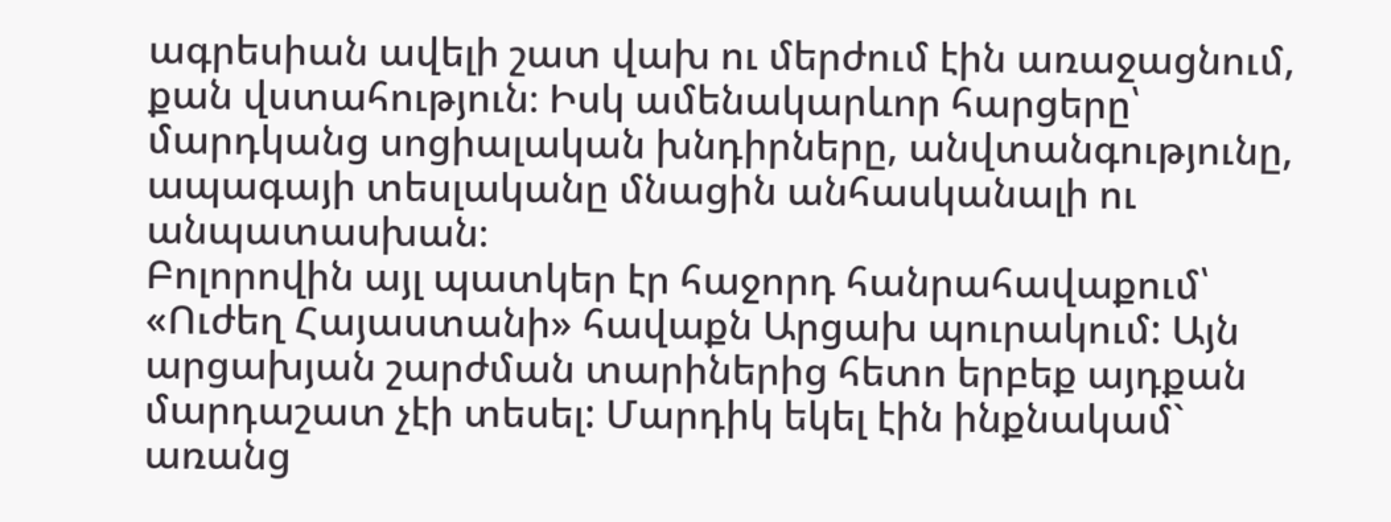ագրեսիան ավելի շատ վախ ու մերժում էին առաջացնում, քան վստահություն։ Իսկ ամենակարևոր հարցերը՝ մարդկանց սոցիալական խնդիրները, անվտանգությունը, ապագայի տեսլականը մնացին անհասկանալի ու անպատասխան։
Բոլորովին այլ պատկեր էր հաջորդ հանրահավաքում՝ «Ուժեղ Հայաստանի» հավաքն Արցախ պուրակում: Այն արցախյան շարժման տարիներից հետո երբեք այդքան մարդաշատ չէի տեսել: Մարդիկ եկել էին ինքնակամ` առանց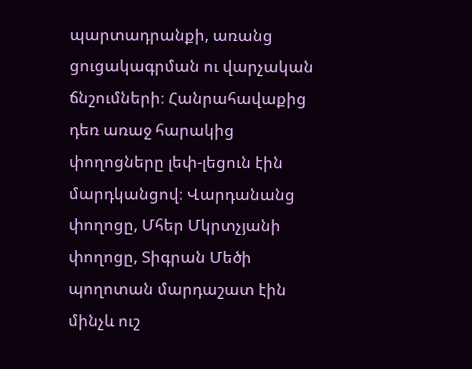պարտադրանքի, առանց ցուցակագրման ու վարչական ճնշումների։ Հանրահավաքից դեռ առաջ հարակից փողոցները լեփ-լեցուն էին մարդկանցով։ Վարդանանց փողոցը, Մհեր Մկրտչյանի փողոցը, Տիգրան Մեծի պողոտան մարդաշատ էին մինչև ուշ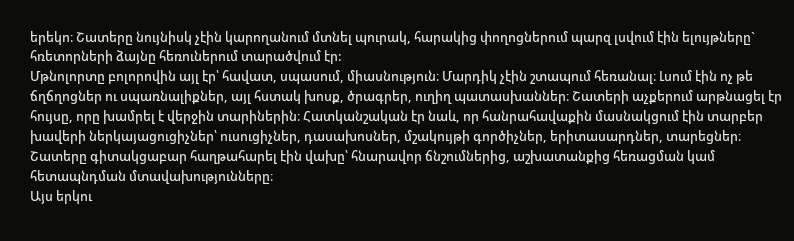երեկո։ Շատերը նույնիսկ չէին կարողանում մտնել պուրակ, հարակից փողոցներում պարզ լսվում էին ելույթները` հռետորների ձայնը հեռուներում տարածվում էր:
Մթնոլորտը բոլորովին այլ էր՝ հավատ, սպասում, միասնություն։ Մարդիկ չէին շտապում հեռանալ։ Լսում էին ոչ թե ճղճղոցներ ու սպառնալիքներ, այլ հստակ խոսք, ծրագրեր, ուղիղ պատասխաններ։ Շատերի աչքերում արթնացել էր հույսը, որը խամրել է վերջին տարիներին։ Հատկանշական էր նաև, որ հանրահավաքին մասնակցում էին տարբեր խավերի ներկայացուցիչներ՝ ուսուցիչներ, դասախոսներ, մշակույթի գործիչներ, երիտասարդներ, տարեցներ։ Շատերը գիտակցաբար հաղթահարել էին վախը՝ հնարավոր ճնշումներից, աշխատանքից հեռացման կամ հետապնդման մտավախությունները։
Այս երկու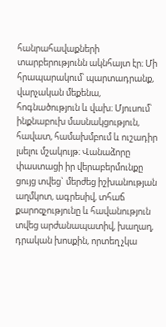հանրահավաքների տարբերությունն ակնհայտ էր։ Մի հրապարակում՝ պարտադրանք, վարչական մեքենա, հոգնածություն և վախ։ Մյուսում՝ ինքնաբուխ մասնակցություն, հավատ, համախմբում և ուշադիր լսելու մշակույթ։ Վանաձորը փաստացի իր վերաբերմունքը ցույց տվեց` մերժեց իշխանության աղմկոտ, ագրեսիվ, տհաճ քարոզչությունը և հավանություն տվեց արժանապատիվ, խաղաղ, դրական խոսքին, որտեղ չկա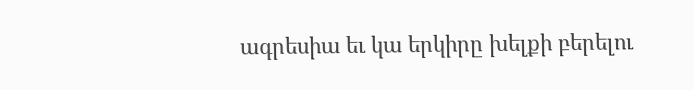ագրեսիա եւ կա երկիրը խելքի բերելու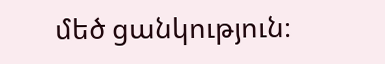մեծ ցանկություն։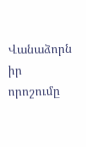Վանաձորն իր որոշումը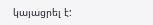կայացրել է: